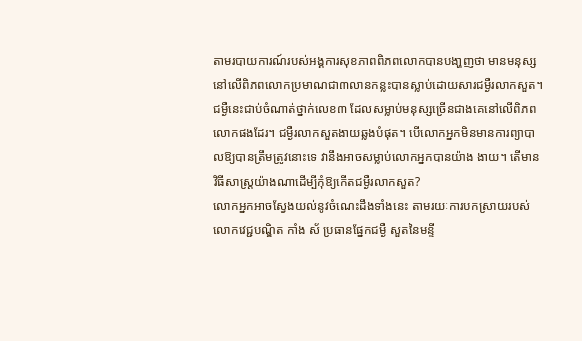តាមរបាយការណ៍របស់អង្គការសុខភាពពិភពលោកបានបងា្ហញថា មានមនុស្សនៅលើពិភពលោកប្រមាណជា៣លានកន្លះបានស្លាប់ដោយសារជម្ងឺរលាកសួត។ ជម្ងឺនេះជាប់ចំណាត់ថ្នាក់លេខ៣ ដែលសម្លាប់មនុស្សច្រើនជាងគេនៅលើពិភពលោកផងដែរ។ ជម្ងឺរលាកសួតងាយឆ្លងបំផុត។ បើលោកអ្នកមិនមានការព្យាបាលឱ្យបានត្រឹមត្រូវនោះទេ វានឹងអាចសម្លាប់លោកអ្នកបានយ៉ាង ងាយ។ តើមានវិធីសាស្ដ្រយ៉ាងណាដើម្បីកុំឱ្យកើតជម្ងឺរលាកសួត?
លោកអ្នកអាចស្វែងយល់នូវចំណេះដឹងទាំងនេះ តាមរយៈការបកស្រាយរបស់លោកវេជ្ជបណ្ឌិត កាំង ស័ ប្រធានផ្នែកជម្ងឺ សួតនៃមន្ទី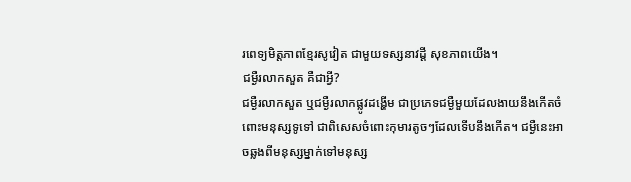រពេទ្យមិត្ដភាពខ្មែរសូវៀត ជាមួយទស្សនាវដ្ដី សុខភាពយើង។
ជម្ងឺរលាកសួត គឺជាអ្វី?
ជម្ងឺរលាកសួត ឬជម្ងឺរលាកផ្លូវដង្ហើម ជាប្រភេទជម្ងឺមួយដែលងាយនឹងកើតចំពោះមនុស្សទូទៅ ជាពិសេសចំពោះកុមារតូចៗដែលទើបនឹងកើត។ ជម្ងឺនេះអាចឆ្លងពីមនុស្សម្នាក់ទៅមនុស្ស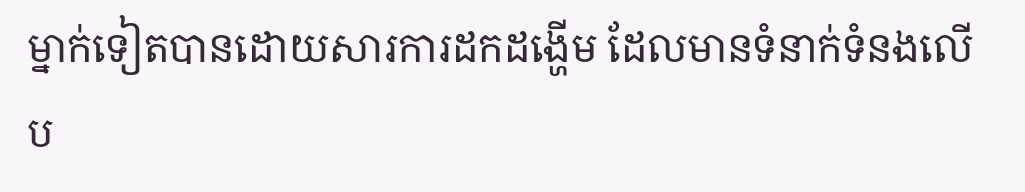ម្នាក់ទៀតបានដោយសារការដកដង្ហើម ដែលមានទំនាក់ទំនងលើ ប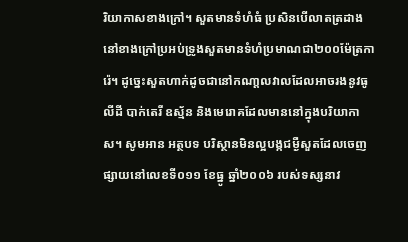រិយាកាសខាងក្រៅ។ សួតមានទំហំធំ ប្រសិនបើលាតត្រដាងនៅខាងក្រៅប្រអប់ទ្រូងសួតមានទំហំប្រមាណជា២០០ម៉ែត្រការ៉េ។ ដូច្នេះសួតហាក់ដូចជានៅកណា្ដលវាលដែលអាចរងនូវធូលីដី បាក់តេរី ឧស្ម័ន និងមេរោគដែលមាននៅក្នុងបរិយាកាស។ សូមអាន អត្ថបទ បរិស្ថានមិនល្អបង្កជម្ងឺសួតដែលចេញផ្សាយនៅលេខទី០១១ ខែធ្នូ ឆ្នាំ២០០៦ របស់ទស្សនាវ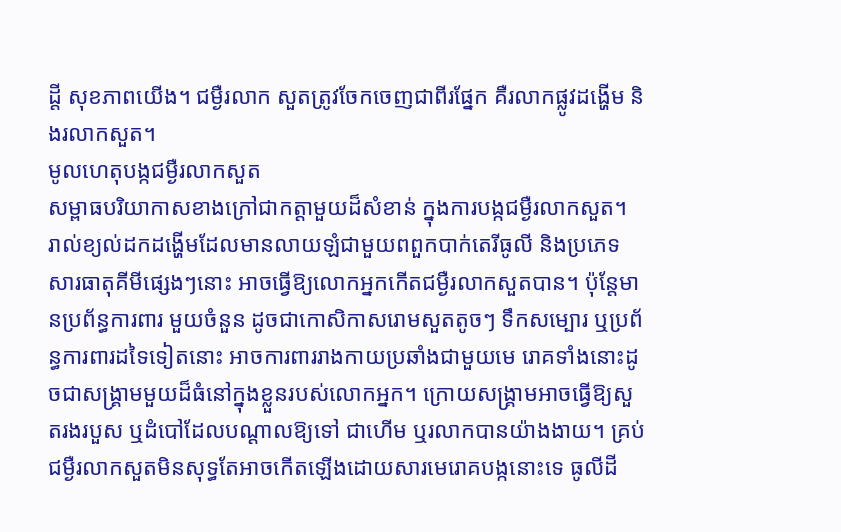ដ្ដី សុខភាពយើង។ ជម្ងឺរលាក សួតត្រូវចែកចេញជាពីរផ្នែក គឺរលាកផ្លូវដង្ហើម និងរលាកសួត។
មូលហេតុបង្កជម្ងឺរលាកសួត
សម្ពាធបរិយាកាសខាងក្រៅជាកត្ដាមួយដ៏សំខាន់ ក្នុងការបង្កជម្ងឺរលាកសួត។ រាល់ខ្យល់ដកដង្ហើមដែលមានលាយឡំជាមួយពពួកបាក់តេរីធូលី និងប្រភេទសារធាតុគីមីផ្សេងៗនោះ អាចធ្វើឱ្យលោកអ្នកកើតជម្ងឺរលាកសួតបាន។ ប៉ុន្ដែមានប្រព័ន្ធការពារ មួយចំនួន ដូចជាកោសិកាសរោមសួតតូចៗ ទឹកសម្បោរ ឬប្រព័ន្ធការពារដទៃទៀតនោះ អាចការពាររាងកាយប្រឆាំងជាមួយមេ រោគទាំងនោះដូចជាសង្គ្រាមមួយដ៏ធំនៅក្នុងខ្លួនរបស់លោកអ្នក។ ក្រោយសង្គ្រាមអាចធ្វើឱ្យសួតរងរបួស ឬដំបៅដែលបណ្ដាលឱ្យទៅ ជាហើម ឬរលាកបានយ៉ាងងាយ។ គ្រប់ជម្ងឺរលាកសួតមិនសុទ្ធតែអាចកើតឡើងដោយសារមេរោគបង្កនោះទេ ធូលីដី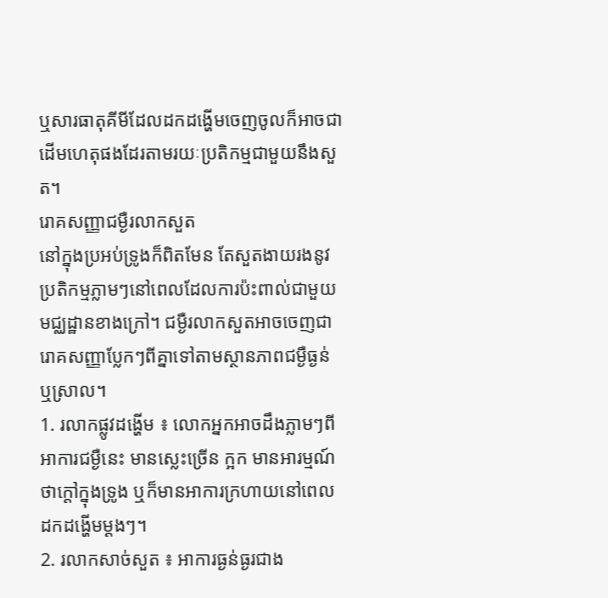ឬសារធាតុគីមីដែលដកដង្ហើមចេញចូលក៏អាចជាដើមហេតុផងដែរតាមរយៈប្រតិកម្មជាមួយនឹងសួត។
រោគសញ្ញាជម្ងឺរលាកសួត
នៅក្នុងប្រអប់ទ្រូងក៏ពិតមែន តែសួតងាយរងនូវប្រតិកម្មភ្លាមៗនៅពេលដែលការប៉ះពាល់ជាមួយមជ្ឈដ្ឋានខាងក្រៅ។ ជម្ងឺរលាកសួតអាចចេញជារោគសញ្ញាប្លែកៗពីគ្នាទៅតាមស្ថានភាពជម្ងឺធ្ងន់ ឬស្រាល។
1. រលាកផ្លូវដង្ហើម ៖ លោកអ្នកអាចដឹងភ្លាមៗពីអាការជម្ងឺនេះ មានស្លេះច្រើន ក្អក មានអារម្មណ៍ថាក្ដៅក្នុងទ្រូង ឬក៏មានអាការក្រហាយនៅពេលដកដង្ហើមម្ដងៗ។
2. រលាកសាច់សួត ៖ អាការធ្ងន់ធ្ងរជាង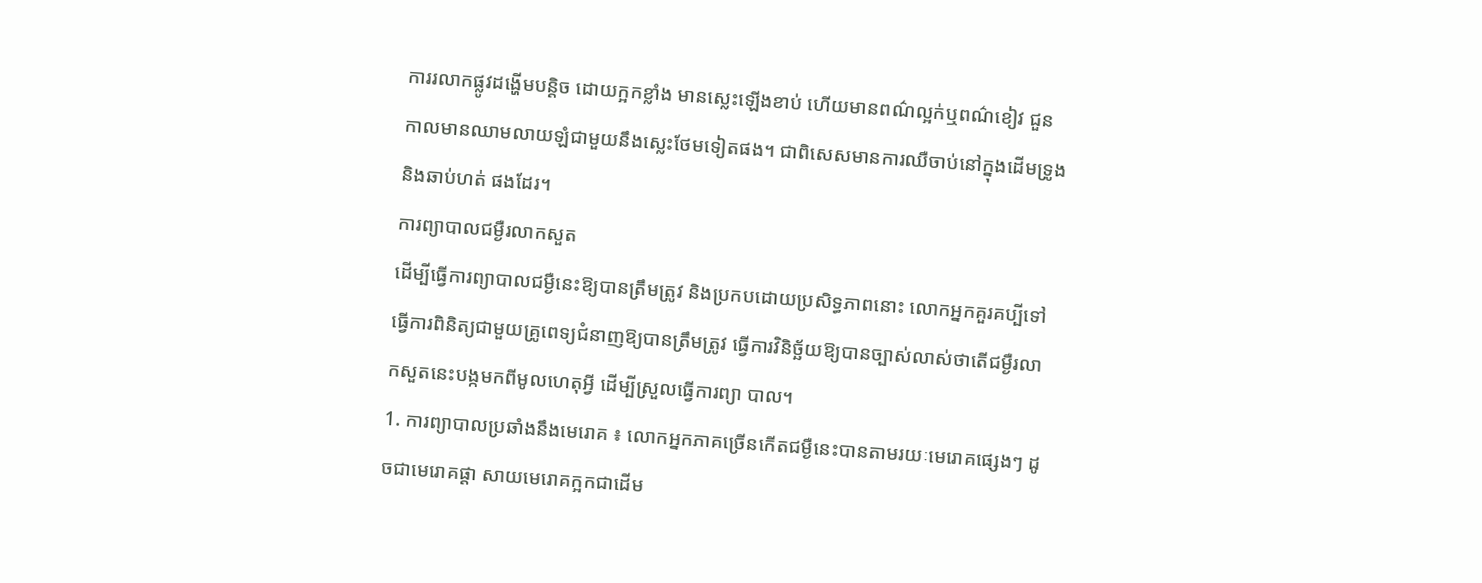ការរលាកផ្លូវដង្ហើមបន្ដិច ដោយក្អកខ្លាំង មានស្លេះឡើងខាប់ ហើយមានពណ៌ល្អក់ឬពណ៌ខៀវ ជួនកាលមានឈាមលាយឡំជាមួយនឹងស្លេះថែមទៀតផង។ ជាពិសេសមានការឈឺចាប់នៅក្នុងដើមទ្រូង និងឆាប់ហត់ ផងដែរ។
ការព្យាបាលជម្ងឺរលាកសួត
ដើម្បីធ្វើការព្យាបាលជម្ងឺនេះឱ្យបានត្រឹមត្រូវ និងប្រកបដោយប្រសិទ្ធភាពនោះ លោកអ្នកគួរគប្បីទៅធ្វើការពិនិត្យជាមួយគ្រូពេទ្យជំនាញឱ្យបានត្រឹមត្រូវ ធ្វើការវិនិច្ឆ័យឱ្យបានច្បាស់លាស់ថាតើជម្ងឺរលាកសួតនេះបង្កមកពីមូលហេតុអ្វី ដើម្បីស្រួលធ្វើការព្យា បាល។
1. ការព្យាបាលប្រឆាំងនឹងមេរោគ ៖ លោកអ្នកភាគច្រើនកើតជម្ងឺនេះបានតាមរយៈមេរោគផ្សេងៗ ដូចជាមេរោគផ្ដា សាយមេរោគក្អកជាដើម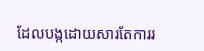ដែលបង្កដោយសារតែការរ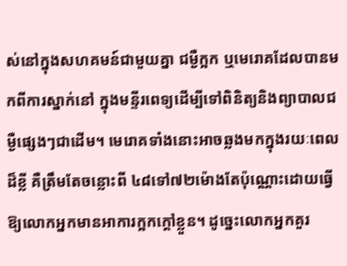ស់នៅក្នុងសហគមន៍ជាមួយគ្នា ជម្ងឺក្អក ឬមេរោគដែលបានមកពីការស្នាក់នៅ ក្នុងមន្ទីរពេទ្យដើម្បីទៅពិនិត្យនិងព្យាបាលជម្ងឺផ្សេងៗជាដើម។ មេរោគទាំងនោះអាចឆ្លងមកក្នុងរយៈពេលដ៏ខ្លី គឺត្រឹមតែចន្លោះពី ៤៨ទៅ៧២ម៉ោងតែប៉ុណ្ណោះដោយធ្វើឱ្យលោកអ្នកមានអាការក្អកក្ដៅខ្លួន។ ដូច្នេះលោកអ្នកគួរ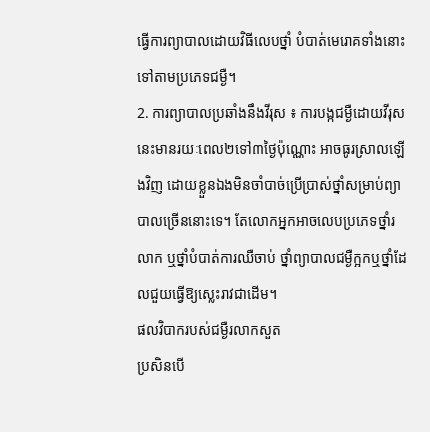ធ្វើការព្យាបាលដោយវិធីលេបថ្នាំ បំបាត់មេរោគទាំងនោះទៅតាមប្រភេទជម្ងឺ។
2. ការព្យាបាលប្រឆាំងនឹងវីរុស ៖ ការបង្កជម្ងឺដោយវីរុសនេះមានរយៈពេល២ទៅ៣ថ្ងៃប៉ុណ្ណោះ អាចធូរស្រាលឡើងវិញ ដោយខ្លួនឯងមិនចាំបាច់ប្រើប្រាស់ថ្នាំសម្រាប់ព្យាបាលច្រើននោះទេ។ តែលោកអ្នកអាចលេបប្រភេទថ្នាំរលាក ឬថ្នាំបំបាត់ការឈឺចាប់ ថ្នាំព្យាបាលជម្ងឺក្អកឬថ្នាំដែលជួយធ្វើឱ្យស្លេះរាវជាដើម។
ផលវិបាករបស់ជម្ងឺរលាកសួត
ប្រសិនបើ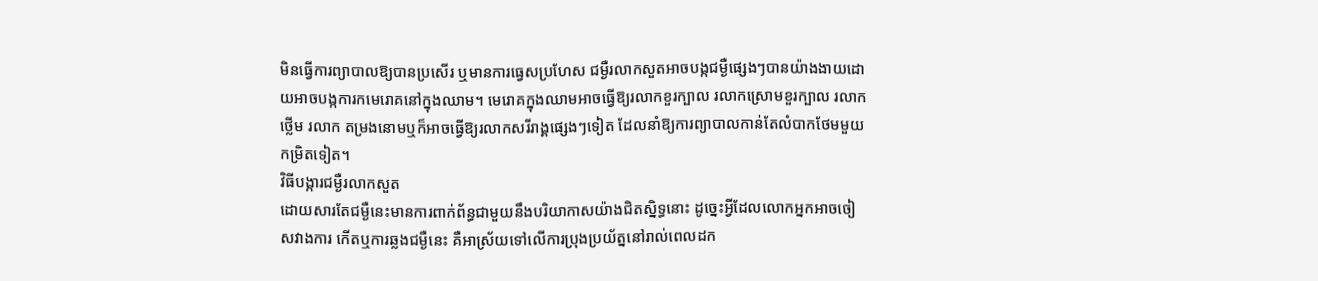មិនធ្វើការព្យាបាលឱ្យបានប្រសើរ ឬមានការធ្វេសប្រហែស ជម្ងឺរលាកសួតអាចបង្កជម្ងឺផ្សេងៗបានយ៉ាងងាយដោយអាចបង្កការកមេរោគនៅក្នុងឈាម។ មេរោគក្នុងឈាមអាចធ្វើឱ្យរលាកខួរក្បាល រលាកស្រោមខួរក្បាល រលាកថ្លើម រលាក តម្រងនោមឬក៏អាចធ្វើឱ្យរលាកសរីរាង្គផ្សេងៗទៀត ដែលនាំឱ្យការព្យាបាលកាន់តែលំបាកថែមមួយកម្រិតទៀត។
វិធីបង្ការជម្ងឺរលាកសួត
ដោយសារតែជម្ងឺនេះមានការពាក់ព័ន្ធជាមួយនឹងបរិយាកាសយ៉ាងជិតស្និទ្ធនោះ ដូច្នេះអ្វីដែលលោកអ្នកអាចចៀសវាងការ កើតឬការឆ្លងជម្ងឺនេះ គឺអាស្រ័យទៅលើការប្រុងប្រយ័ត្ននៅរាល់ពេលដក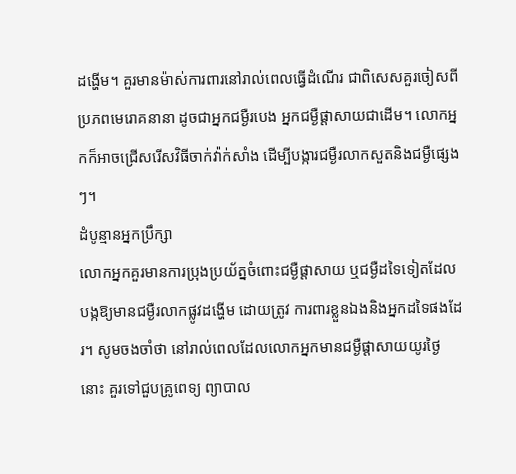ដង្ហើម។ គួរមានម៉ាស់ការពារនៅរាល់ពេលធ្វើដំណើរ ជាពិសេសគួរចៀសពីប្រភពមេរោគនានា ដូចជាអ្នកជម្ងឺរបេង អ្នកជម្ងឺផ្ដាសាយជាដើម។ លោកអ្នកក៏អាចជ្រើសរើសវិធីចាក់វ៉ាក់សាំង ដើម្បីបង្ការជម្ងឺរលាកសួតនិងជម្ងឺផ្សេងៗ។
ដំបូន្មានអ្នកប្រឹក្សា
លោកអ្នកគួរមានការប្រុងប្រយ័ត្នចំពោះជម្ងឺផ្ដាសាយ ឬជម្ងឺដទៃទៀតដែលបង្កឱ្យមានជម្ងឺរលាកផ្លូវដង្ហើម ដោយត្រូវ ការពារខ្លួនឯងនិងអ្នកដទៃផងដែរ។ សូមចងចាំថា នៅរាល់ពេលដែលលោកអ្នកមានជម្ងឺផ្ដាសាយយូរថ្ងៃនោះ គួរទៅជួបគ្រូពេទ្យ ព្យាបាល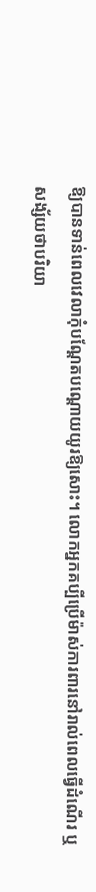ឱ្យបានទាន់ពេលវេលាកុំបណ្ដែតបណ្ដោយយូរឱ្យសោះ។ លោកអ្នកគប្បីប្រើម៉ាស់ការពារនៅរាល់ពេលធ្វើដំណើរ ឬសង្ស័យថាបរិយា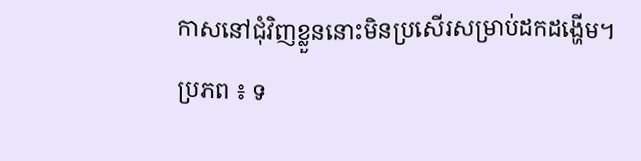កាសនៅជុំវិញខ្លួននោះមិនប្រសើរសម្រាប់ដកដង្ហើម។
ប្រភព ៖ ទ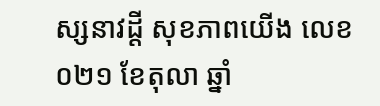ស្សនាវដ្តី សុខភាពយើង លេខ០២១ ខែតុលា ឆ្នាំ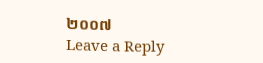២០០៧
Leave a Reply